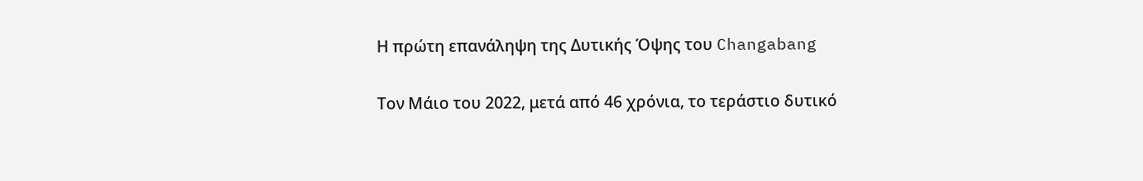Η πρώτη επανάληψη της Δυτικής Όψης του Changabang

Τον Μάιο του 2022, μετά από 46 χρόνια, το τεράστιο δυτικό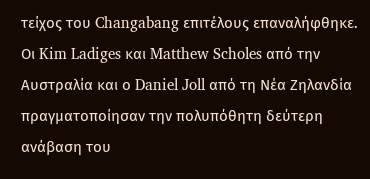τείχος του Changabang επιτέλους επαναλήφθηκε.
Οι Kim Ladiges και Matthew Scholes από την Αυστραλία και ο Daniel Joll από τη Νέα Ζηλανδία πραγματοποίησαν την πολυπόθητη δεύτερη ανάβαση του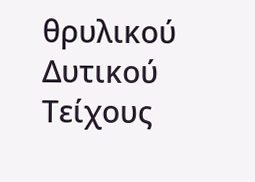θρυλικού Δυτικού Τείχους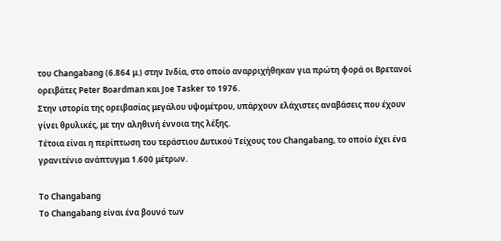του Changabang (6.864 μ.) στην Ινδία, στο οποίο αναρριχήθηκαν για πρώτη φορά οι Βρετανοί ορειβάτες Peter Boardman και Joe Tasker το 1976.
Στην ιστορία της ορειβασίας μεγάλου υψομέτρου, υπάρχουν ελάχιστες αναβάσεις που έχουν γίνει θρυλικές, με την αληθινή έννοια της λέξης.
Τέτοια είναι η περίπτωση του τεράστιου Δυτικού Τείχους του Changabang, το οποίο έχει ένα γρανιτένιο ανάπτυγμα 1.600 μέτρων.

Το Changabang
Το Changabang είναι ένα βουνό των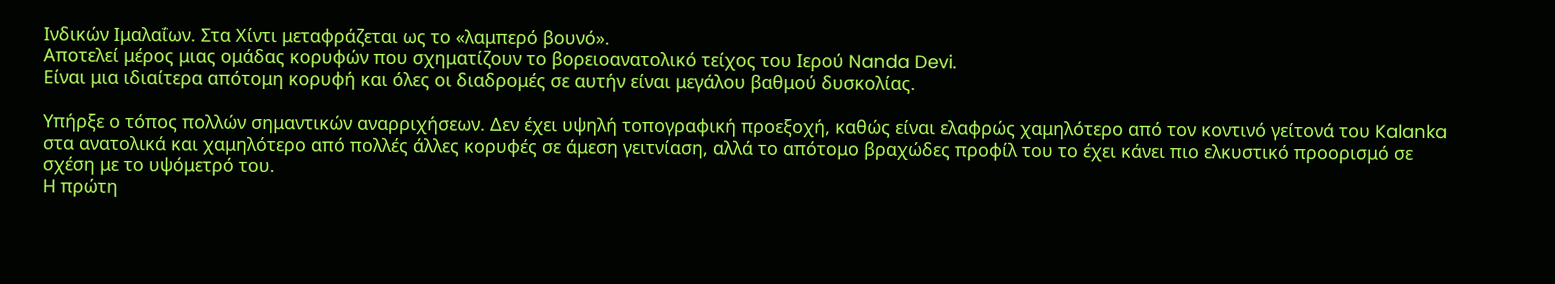Ινδικών Ιμαλαΐων. Στα Χίντι μεταφράζεται ως το «λαμπερό βουνό».
Αποτελεί μέρος μιας ομάδας κορυφών που σχηματίζουν το βορειοανατολικό τείχος του Ιερού Nanda Devi.
Είναι μια ιδιαίτερα απότομη κορυφή και όλες οι διαδρομές σε αυτήν είναι μεγάλου βαθμού δυσκολίας.

Υπήρξε ο τόπος πολλών σημαντικών αναρριχήσεων. Δεν έχει υψηλή τοπογραφική προεξοχή, καθώς είναι ελαφρώς χαμηλότερο από τον κοντινό γείτονά του Kalanka στα ανατολικά και χαμηλότερο από πολλές άλλες κορυφές σε άμεση γειτνίαση, αλλά το απότομο βραχώδες προφίλ του το έχει κάνει πιο ελκυστικό προορισμό σε σχέση με το υψόμετρό του.
Η πρώτη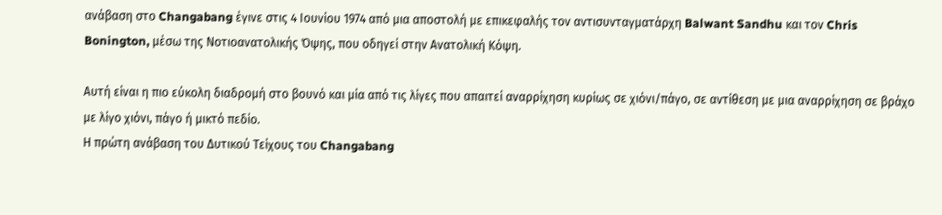ανάβαση στο Changabang έγινε στις 4 Ιουνίου 1974 από μια αποστολή με επικεφαλής τον αντισυνταγματάρχη Balwant Sandhu και τον Chris Bonington, μέσω της Νοτιοανατολικής Όψης, που οδηγεί στην Ανατολική Κόψη.

Αυτή είναι η πιο εύκολη διαδρομή στο βουνό και μία από τις λίγες που απαιτεί αναρρίχηση κυρίως σε χιόνι/πάγο, σε αντίθεση με μια αναρρίχηση σε βράχο με λίγο χιόνι, πάγο ή μικτό πεδίο.
Η πρώτη ανάβαση του Δυτικού Τείχους του Changabang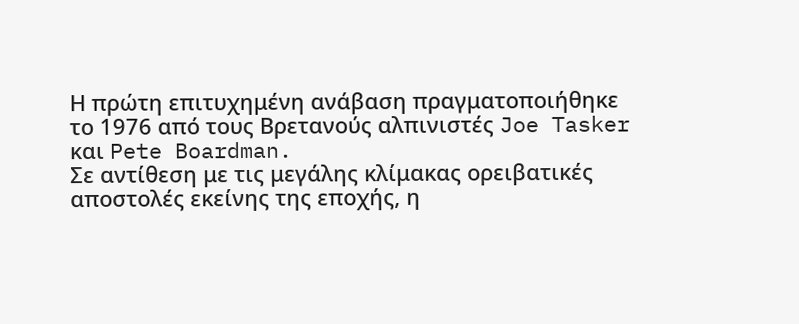Η πρώτη επιτυχημένη ανάβαση πραγματοποιήθηκε το 1976 από τους Βρετανούς αλπινιστές Joe Tasker και Pete Boardman.
Σε αντίθεση με τις μεγάλης κλίμακας ορειβατικές αποστολές εκείνης της εποχής, η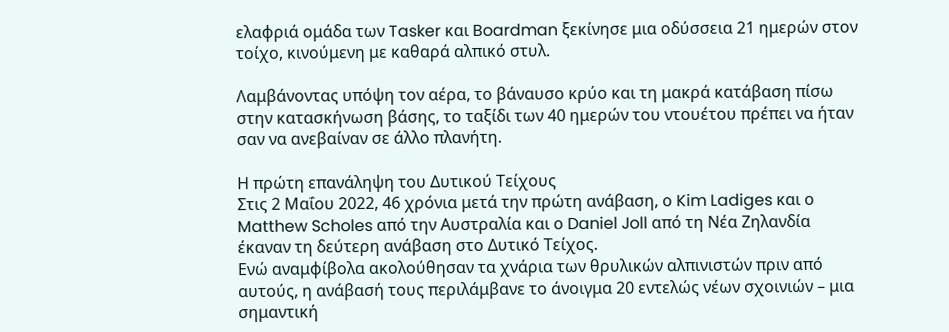ελαφριά ομάδα των Tasker και Boardman ξεκίνησε μια οδύσσεια 21 ημερών στον τοίχο, κινούμενη με καθαρά αλπικό στυλ.

Λαμβάνοντας υπόψη τον αέρα, το βάναυσο κρύο και τη μακρά κατάβαση πίσω στην κατασκήνωση βάσης, το ταξίδι των 40 ημερών του ντουέτου πρέπει να ήταν σαν να ανεβαίναν σε άλλο πλανήτη.

Η πρώτη επανάληψη του Δυτικού Τείχους
Στις 2 Μαΐου 2022, 46 χρόνια μετά την πρώτη ανάβαση, ο Kim Ladiges και ο Matthew Scholes από την Αυστραλία και ο Daniel Joll από τη Νέα Ζηλανδία έκαναν τη δεύτερη ανάβαση στο Δυτικό Τείχος.
Ενώ αναμφίβολα ακολούθησαν τα χνάρια των θρυλικών αλπινιστών πριν από αυτούς, η ανάβασή τους περιλάμβανε το άνοιγμα 20 εντελώς νέων σχοινιών – μια σημαντική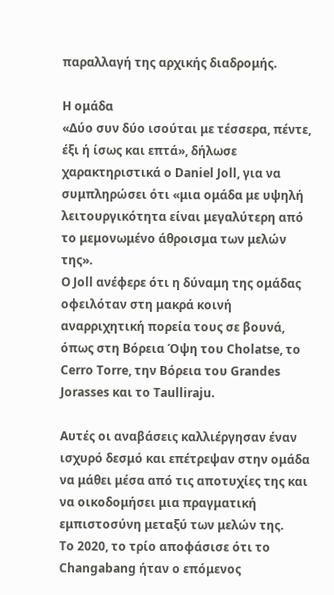παραλλαγή της αρχικής διαδρομής.

Η ομάδα
«Δύο συν δύο ισούται με τέσσερα, πέντε, έξι ή ίσως και επτά», δήλωσε χαρακτηριστικά ο Daniel Joll, για να συμπληρώσει ότι «μια ομάδα με υψηλή λειτουργικότητα είναι μεγαλύτερη από το μεμονωμένο άθροισμα των μελών της».
Ο Joll ανέφερε ότι η δύναμη της ομάδας οφειλόταν στη μακρά κοινή αναρριχητική πορεία τους σε βουνά, όπως στη Βόρεια Όψη του Cholatse, το Cerro Torre, την Βόρεια του Grandes Jorasses και το Taulliraju.

Αυτές οι αναβάσεις καλλιέργησαν έναν ισχυρό δεσμό και επέτρεψαν στην ομάδα να μάθει μέσα από τις αποτυχίες της και να οικοδομήσει μια πραγματική εμπιστοσύνη μεταξύ των μελών της.
Το 2020, το τρίο αποφάσισε ότι το Changabang ήταν ο επόμενος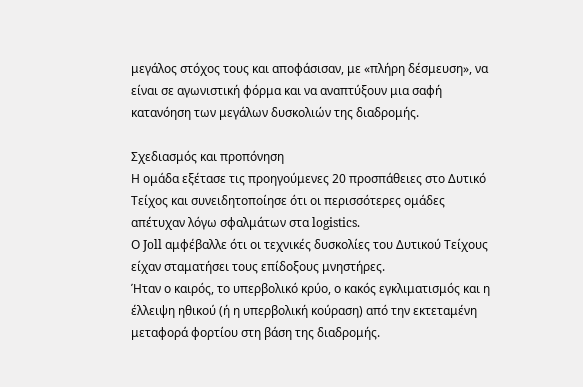μεγάλος στόχος τους και αποφάσισαν, με «πλήρη δέσμευση», να είναι σε αγωνιστική φόρμα και να αναπτύξουν μια σαφή κατανόηση των μεγάλων δυσκολιών της διαδρομής.

Σχεδιασμός και προπόνηση
Η ομάδα εξέτασε τις προηγούμενες 20 προσπάθειες στο Δυτικό Τείχος και συνειδητοποίησε ότι οι περισσότερες ομάδες απέτυχαν λόγω σφαλμάτων στα logistics.
Ο Joll αμφέβαλλε ότι οι τεχνικές δυσκολίες του Δυτικού Τείχους είχαν σταματήσει τους επίδοξους μνηστήρες.
Ήταν ο καιρός, το υπερβολικό κρύο, ο κακός εγκλιματισμός και η έλλειψη ηθικού (ή η υπερβολική κούραση) από την εκτεταμένη μεταφορά φορτίου στη βάση της διαδρομής.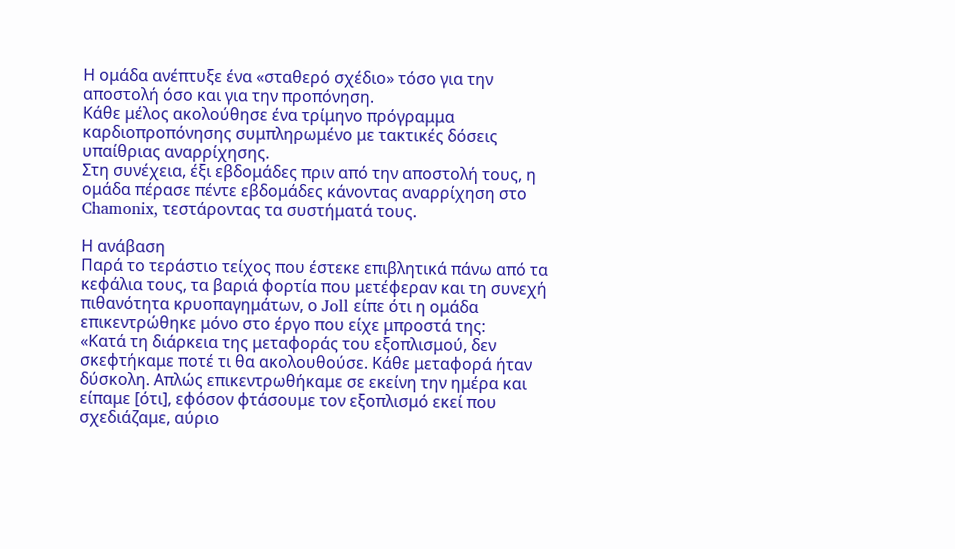Η ομάδα ανέπτυξε ένα «σταθερό σχέδιο» τόσο για την αποστολή όσο και για την προπόνηση.
Κάθε μέλος ακολούθησε ένα τρίμηνο πρόγραμμα καρδιοπροπόνησης συμπληρωμένο με τακτικές δόσεις υπαίθριας αναρρίχησης.
Στη συνέχεια, έξι εβδομάδες πριν από την αποστολή τους, η ομάδα πέρασε πέντε εβδομάδες κάνοντας αναρρίχηση στο Chamonix, τεστάροντας τα συστήματά τους.

Η ανάβαση
Παρά το τεράστιο τείχος που έστεκε επιβλητικά πάνω από τα κεφάλια τους, τα βαριά φορτία που μετέφεραν και τη συνεχή πιθανότητα κρυοπαγημάτων, ο Joll είπε ότι η ομάδα επικεντρώθηκε μόνο στο έργο που είχε μπροστά της:
«Κατά τη διάρκεια της μεταφοράς του εξοπλισμού, δεν σκεφτήκαμε ποτέ τι θα ακολουθούσε. Κάθε μεταφορά ήταν δύσκολη. Απλώς επικεντρωθήκαμε σε εκείνη την ημέρα και είπαμε [ότι], εφόσον φτάσουμε τον εξοπλισμό εκεί που σχεδιάζαμε, αύριο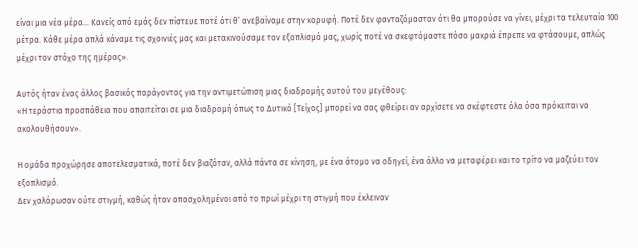είναι μια νέα μέρα… Κανείς από εμάς δεν πίστευε ποτέ ότι θ’ ανεβαίναμε στην κορυφή. Ποτέ δεν φανταζόμασταν ότι θα μπορούσε να γίνει, μέχρι τα τελευταία 100 μέτρα. Κάθε μέρα απλά κάναμε τις σχοινιές μας και μετακινούσαμε τον εξοπλισμό μας, χωρίς ποτέ να σκεφτόμαστε πόσο μακριά έπρεπε να φτάσουμε, απλώς μέχρι τον στόχο της ημέρας».

Αυτός ήταν ένας άλλος βασικός παράγοντας για την αντιμετώπιση μιας διαδρομής αυτού του μεγέθους:
«Η τεράστια προσπάθεια που απαιτείται σε μια διαδρομή όπως το Δυτικό [Τείχος] μπορεί να σας φθείρει αν αρχίσετε να σκέφτεστε όλα όσα πρόκειται να ακολουθήσουν».

Η ομάδα προχώρησε αποτελεσματικά, ποτέ δεν βιαζόταν, αλλά πάντα σε κίνηση, με ένα άτομο να οδηγεί, ένα άλλο να μεταφέρει και το τρίτο να μαζεύει τον εξοπλισμό.
Δεν χαλάρωσαν ούτε στιγμή, καθώς ήταν απασχολημένοι από το πρωί μέχρι τη στιγμή που έκλειναν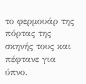το φερμουάρ της πόρτας της σκηνής τους και πέφτανε για ύπνο.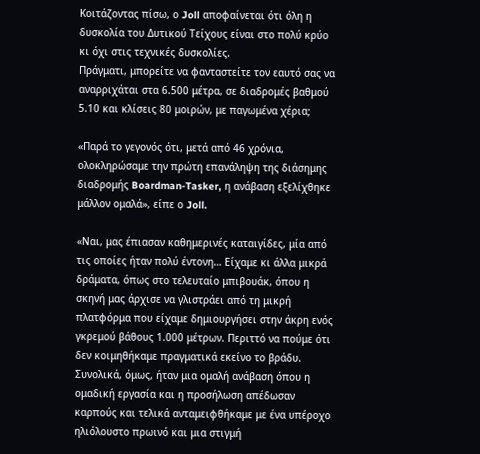Κοιτάζοντας πίσω, ο Joll αποφαίνεται ότι όλη η δυσκολία του Δυτικού Τείχους είναι στο πολύ κρύο κι όχι στις τεχνικές δυσκολίες.
Πράγματι, μπορείτε να φανταστείτε τον εαυτό σας να αναρριχάται στα 6.500 μέτρα, σε διαδρομές βαθμού 5.10 και κλίσεις 80 μοιρών, με παγωμένα χέρια;

«Παρά το γεγονός ότι, μετά από 46 χρόνια, ολοκληρώσαμε την πρώτη επανάληψη της διάσημης διαδρομής Boardman-Tasker, η ανάβαση εξελίχθηκε μάλλον ομαλά», είπε ο Joll.

«Ναι, μας έπιασαν καθημερινές καταιγίδες, μία από τις οποίες ήταν πολύ έντονη… Είχαμε κι άλλα μικρά δράματα, όπως στο τελευταίο μπιβουάκ, όπου η σκηνή μας άρχισε να γλιστράει από τη μικρή πλατφόρμα που είχαμε δημιουργήσει στην άκρη ενός γκρεμού βάθους 1.000 μέτρων. Περιττό να πούμε ότι δεν κοιμηθήκαμε πραγματικά εκείνο το βράδυ. Συνολικά, όμως, ήταν μια ομαλή ανάβαση όπου η ομαδική εργασία και η προσήλωση απέδωσαν καρπούς και τελικά ανταμειφθήκαμε με ένα υπέροχο ηλιόλουστο πρωινό και μια στιγμή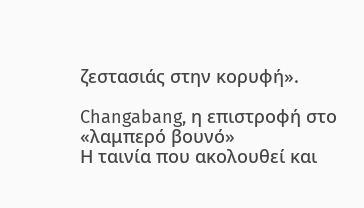ζεστασιάς στην κορυφή».

Changabang, η επιστροφή στο «λαμπερό βουνό»
Η ταινία που ακολουθεί και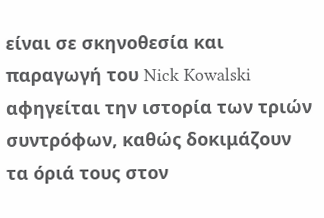είναι σε σκηνοθεσία και παραγωγή του Nick Kowalski αφηγείται την ιστορία των τριών συντρόφων, καθώς δοκιμάζουν τα όριά τους στον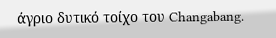άγριο δυτικό τοίχο του Changabang.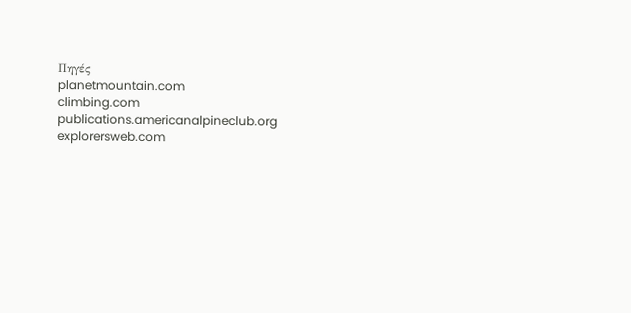Πηγές
planetmountain.com
climbing.com
publications.americanalpineclub.org
explorersweb.com